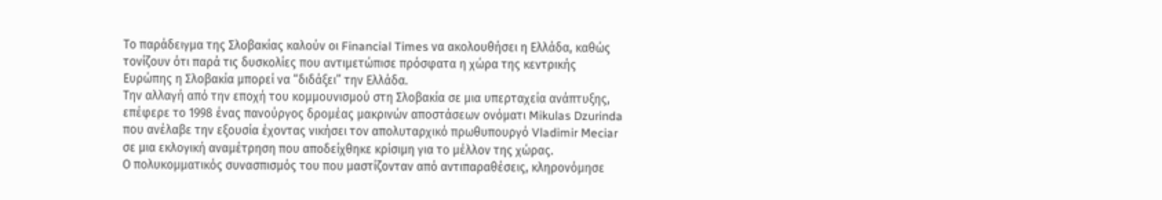Το παράδειγμα της Σλοβακίας καλούν οι Financial Times να ακολουθήσει η Ελλάδα, καθώς τονίζουν ότι παρά τις δυσκολίες που αντιμετώπισε πρόσφατα η χώρα της κεντρικής Ευρώπης η Σλοβακία μπορεί να “διδάξει” την Ελλάδα.
Την αλλαγή από την εποχή του κομμουνισμού στη Σλοβακία σε μια υπερταχεία ανάπτυξης, επέφερε το 1998 ένας πανούργος δρoμέας μακρινών αποστάσεων ονόματι Mikulas Dzurinda που ανέλαβε την εξουσία έχοντας νικήσει τον απολυταρχικό πρωθυπουργό Vladimir Meciar σε μια εκλογική αναμέτρηση που αποδείχθηκε κρίσιμη για το μέλλον της χώρας.
Ο πολυκομματικός συνασπισμός του που μαστίζονταν από αντιπαραθέσεις, κληρονόμησε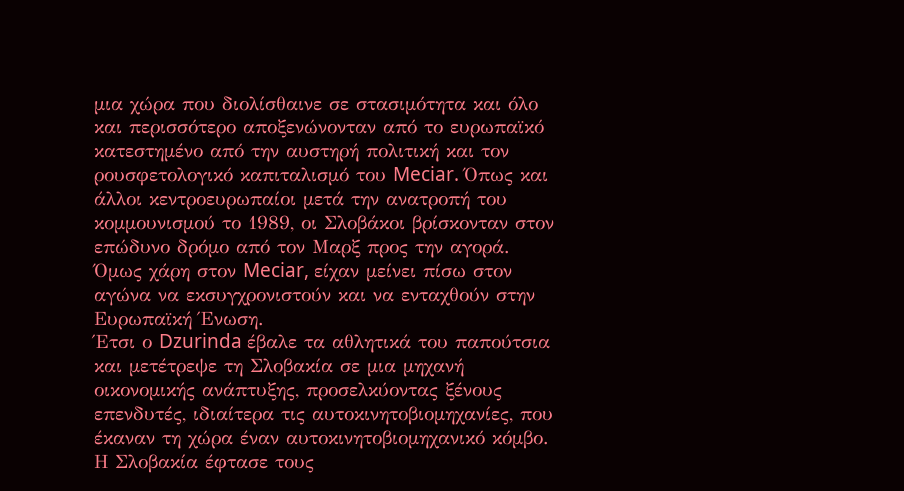μια χώρα που διολίσθαινε σε στασιμότητα και όλο και περισσότερο αποξενώνονταν από το ευρωπαϊκό κατεστημένο από την αυστηρή πολιτική και τον ρουσφετολογικό καπιταλισμό του Meciar. Όπως και άλλοι κεντροευρωπαίοι μετά την ανατροπή του κομμουνισμού το 1989, οι Σλοβάκοι βρίσκονταν στον επώδυνο δρόμο από τον Μαρξ προς την αγορά. Όμως χάρη στον Meciar, είχαν μείνει πίσω στον αγώνα να εκσυγχρονιστούν και να ενταχθούν στην Ευρωπαϊκή Ένωση.
Έτσι ο Dzurinda έβαλε τα αθλητικά του παπούτσια και μετέτρεψε τη Σλοβακία σε μια μηχανή οικονομικής ανάπτυξης, προσελκύοντας ξένους επενδυτές, ιδιαίτερα τις αυτοκινητοβιομηχανίες, που έκαναν τη χώρα έναν αυτοκινητοβιομηχανικό κόμβο. Η Σλοβακία έφτασε τους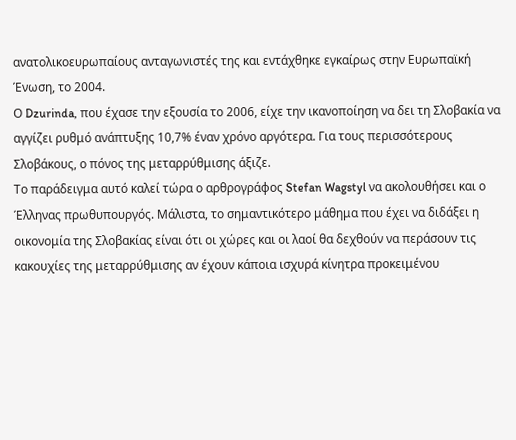ανατολικοευρωπαίους ανταγωνιστές της και εντάχθηκε εγκαίρως στην Ευρωπαϊκή Ένωση, το 2004.
Ο Dzurinda, που έχασε την εξουσία το 2006, είχε την ικανοποίηση να δει τη Σλοβακία να αγγίζει ρυθμό ανάπτυξης 10,7% έναν χρόνο αργότερα. Για τους περισσότερους Σλοβάκους, ο πόνος της μεταρρύθμισης άξιζε.
Το παράδειγμα αυτό καλεί τώρα ο αρθρογράφος Stefan Wagstyl να ακολουθήσει και ο Έλληνας πρωθυπουργός. Μάλιστα, το σημαντικότερο μάθημα που έχει να διδάξει η οικονομία της Σλοβακίας είναι ότι οι χώρες και οι λαοί θα δεχθούν να περάσουν τις κακουχίες της μεταρρύθμισης αν έχουν κάποια ισχυρά κίνητρα προκειμένου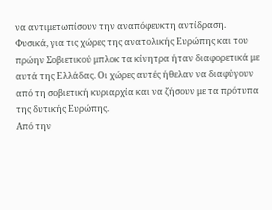να αντιμετωπίσουν την αναπόφευκτη αντίδραση.
Φυσικά, για τις χώρες της ανατολικής Ευρώπης και του πρώην Σοβιετικού μπλοκ τα κίνητρα ήταν διαφορετικά με αυτά της Ελλάδας. Οι χώρες αυτές ήθελαν να διαφύγουν από τη σοβιετική κυριαρχία και να ζήσουν με τα πρότυπα της δυτικής Ευρώπης.
Από την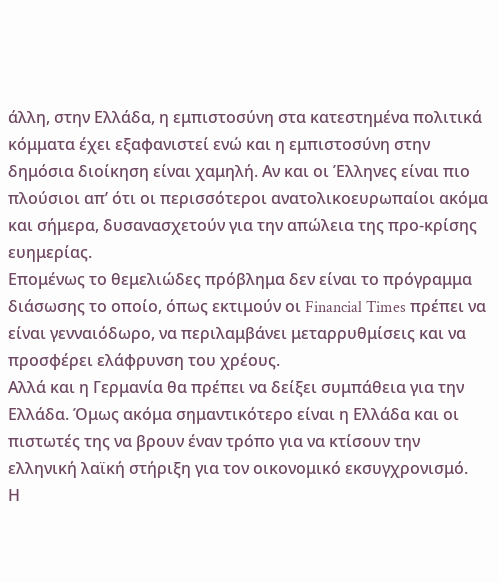άλλη, στην Ελλάδα, η εμπιστοσύνη στα κατεστημένα πολιτικά κόμματα έχει εξαφανιστεί ενώ και η εμπιστοσύνη στην δημόσια διοίκηση είναι χαμηλή. Αν και οι Έλληνες είναι πιο πλούσιοι απ’ ότι οι περισσότεροι ανατολικοευρωπαίοι ακόμα και σήμερα, δυσανασχετούν για την απώλεια της προ-κρίσης ευημερίας.
Επομένως το θεμελιώδες πρόβλημα δεν είναι το πρόγραμμα διάσωσης το οποίο, όπως εκτιμούν οι Financial Times πρέπει να είναι γενναιόδωρο, να περιλαμβάνει μεταρρυθμίσεις και να προσφέρει ελάφρυνση του χρέους.
Αλλά και η Γερμανία θα πρέπει να δείξει συμπάθεια για την Ελλάδα. Όμως ακόμα σημαντικότερο είναι η Ελλάδα και οι πιστωτές της να βρουν έναν τρόπο για να κτίσουν την ελληνική λαϊκή στήριξη για τον οικονομικό εκσυγχρονισμό.
Η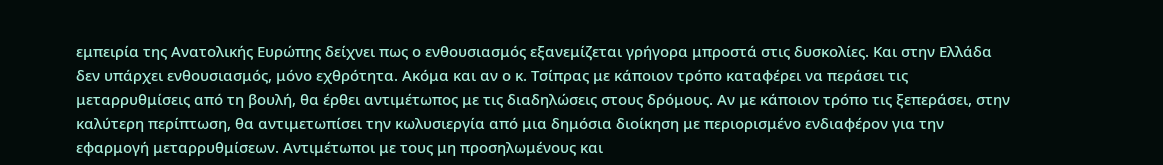εμπειρία της Ανατολικής Ευρώπης δείχνει πως ο ενθουσιασμός εξανεμίζεται γρήγορα μπροστά στις δυσκολίες. Και στην Ελλάδα δεν υπάρχει ενθουσιασμός, μόνο εχθρότητα. Ακόμα και αν ο κ. Τσίπρας με κάποιον τρόπο καταφέρει να περάσει τις μεταρρυθμίσεις από τη βουλή, θα έρθει αντιμέτωπος με τις διαδηλώσεις στους δρόμους. Αν με κάποιον τρόπο τις ξεπεράσει, στην καλύτερη περίπτωση, θα αντιμετωπίσει την κωλυσιεργία από μια δημόσια διοίκηση με περιορισμένο ενδιαφέρον για την εφαρμογή μεταρρυθμίσεων. Αντιμέτωποι με τους μη προσηλωμένους και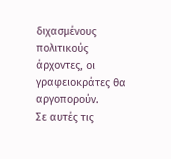διχασμένους πολιτικούς άρχοντες, οι γραφειοκράτες θα αργοπορούν.
Σε αυτές τις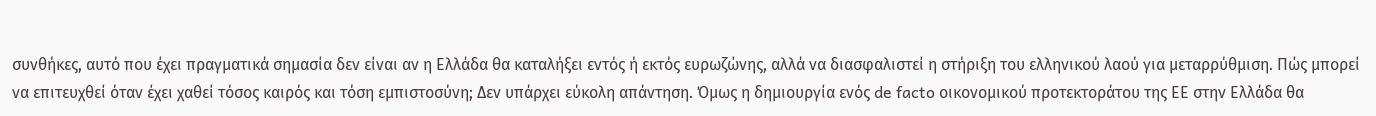συνθήκες, αυτό που έχει πραγματικά σημασία δεν είναι αν η Ελλάδα θα καταλήξει εντός ή εκτός ευρωζώνης, αλλά να διασφαλιστεί η στήριξη του ελληνικού λαού για μεταρρύθμιση. Πώς μπορεί να επιτευχθεί όταν έχει χαθεί τόσος καιρός και τόση εμπιστοσύνη; Δεν υπάρχει εύκολη απάντηση. Όμως η δημιουργία ενός de facto οικονομικού προτεκτοράτου της ΕΕ στην Ελλάδα θα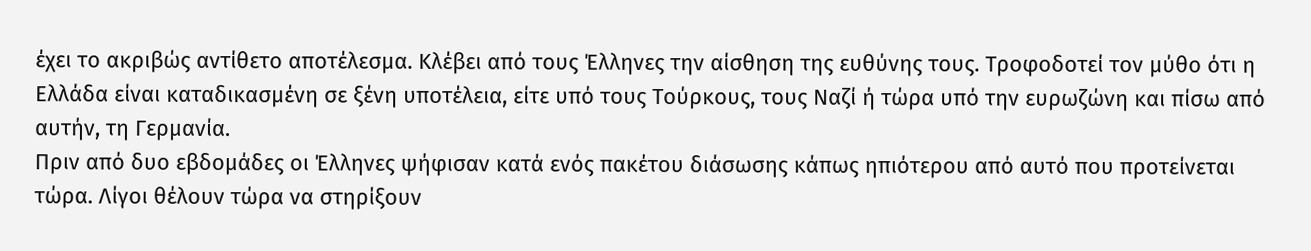έχει το ακριβώς αντίθετο αποτέλεσμα. Κλέβει από τους Έλληνες την αίσθηση της ευθύνης τους. Τροφοδοτεί τον μύθο ότι η Ελλάδα είναι καταδικασμένη σε ξένη υποτέλεια, είτε υπό τους Τούρκους, τους Ναζί ή τώρα υπό την ευρωζώνη και πίσω από αυτήν, τη Γερμανία.
Πριν από δυο εβδομάδες οι Έλληνες ψήφισαν κατά ενός πακέτου διάσωσης κάπως ηπιότερου από αυτό που προτείνεται τώρα. Λίγοι θέλουν τώρα να στηρίξουν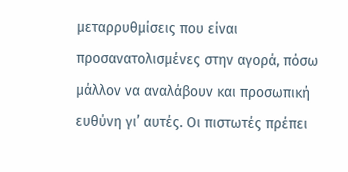μεταρρυθμίσεις που είναι προσανατολισμένες στην αγορά, πόσω μάλλον να αναλάβουν και προσωπική ευθύνη γι’ αυτές. Οι πιστωτές πρέπει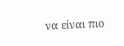να είναι πιο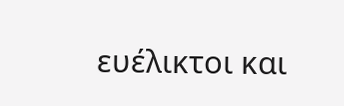ευέλικτοι και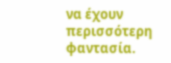να έχουν περισσότερη φαντασία.